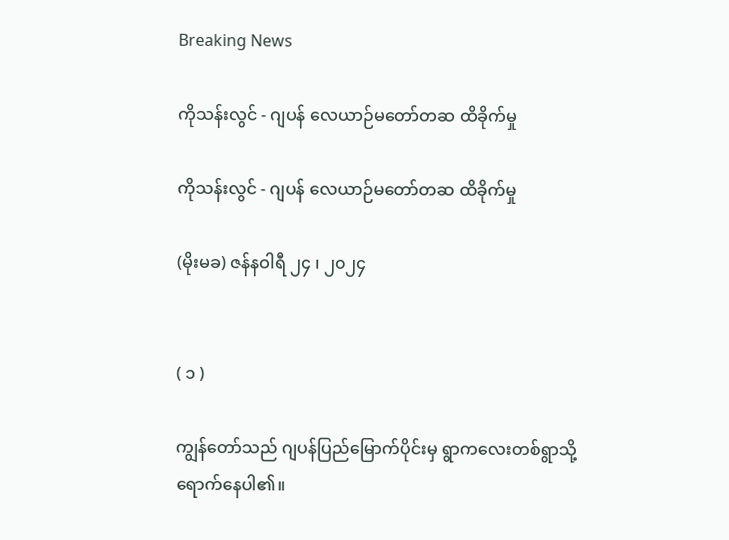Breaking News

ကိုသန်းလွင် - ဂျပန် လေယာဉ်မတော်တဆ ထိခိုက်မှု

ကိုသန်းလွင် - ဂျပန် လေယာဉ်မတော်တဆ ထိခိုက်မှု

(မိုးမခ) ဇန်နဝါရီ ၂၄ ၊ ၂၀၂၄


( ၁ )

ကျွန်တော်သည် ဂျပန်ပြည်မြောက်ပိုင်းမှ ရွာကလေးတစ်ရွာသို့ ရောက်နေပါ၏။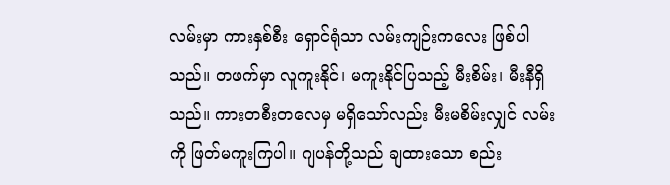လမ်းမှာ ကားနှစ်စီး ရှောင်ရုံသာ လမ်းကျဉ်းကလေး ဖြစ်ပါသည်။ တဖက်မှာ လူကူးနိုင်၊ မကူးနိုင်ပြသည့် မီးစိမ်း၊ မီးနီရှိသည်။ ကားတစီးတလေမှ မရှိသော်လည်း မီးမစိမ်းလျှင် လမ်းကို ဖြတ်မကူးကြပါ။ ဂျပန်တို့သည် ချထားသော စည်း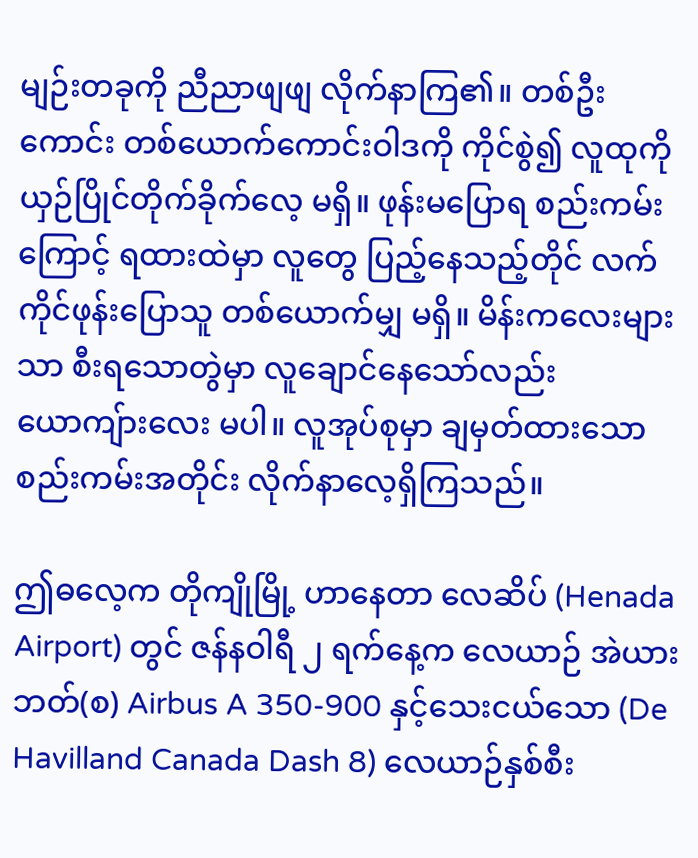မျဉ်းတခုကို ညီညာဖျဖျ လိုက်နာကြ၏။ တစ်ဦးကောင်း တစ်ယောက်ကောင်းဝါဒကို ကိုင်စွဲ၍ လူထုကို ယှဉ်ပြိုင်တိုက်ခိုက်လေ့ မရှိ။ ဖုန်းမပြောရ စည်းကမ်းကြောင့် ရထားထဲမှာ လူတွေ ပြည့်နေသည့်တိုင် လက်ကိုင်ဖုန်းပြောသူ တစ်ယောက်မျှ မရှိ။ မိန်းကလေးများသာ စီးရသောတွဲမှာ လူချောင်နေသော်လည်း ယောကျ်ားလေး မပါ။ လူအုပ်စုမှာ ချမှတ်ထားသော စည်းကမ်းအတိုင်း လိုက်နာလေ့ရှိကြသည်။

ဤဓလေ့က တိုကျိုမြို့ ဟာနေတာ လေဆိပ် (Henada Airport) တွင် ဇန်နဝါရီ ၂ ရက်နေ့က လေယာဉ် အဲယား ဘတ်(စ) Airbus A 350-900 နှင့်သေးငယ်သော (De Havilland Canada Dash 8) လေယာဉ်နှစ်စီး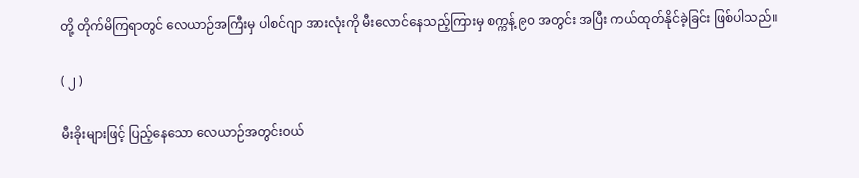တို့ တိုက်မိကြရာတွင် လေယာဉ်အကြီးမှ ပါစင်ဂျာ အားလုံးကို မီးလောင်နေသည့်ကြားမှ စက္ကန့် ၉၀ အတွင်း အပြီး ကယ်ထုတ်နိုင်ခဲ့ခြင်း ဖြစ်ပါသည်။

( ၂ )

မီးခိုးများဖြင့် ပြည့်နေသော လေယာဉ်အတွင်းဝယ်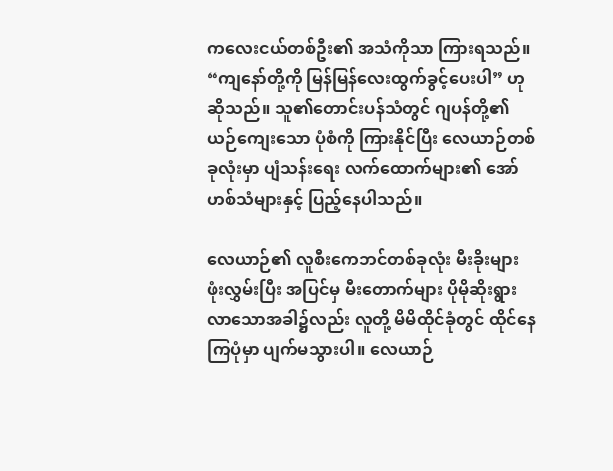ကလေးငယ်တစ်ဦး၏ အသံကိုသာ ကြားရသည်။ “ကျနော်တို့ကို မြန်မြန်လေးထွက်ခွင့်ပေးပါ” ဟု ဆိုသည်။ သူ၏တောင်းပန်သံတွင် ဂျပန်တို့၏ ယဉ်ကျေးသော ပုံစံကို ကြားနိုင်ပြီး လေယာဉ်တစ်ခုလုံးမှာ ပျံသန်းရေး လက်ထောက်များ၏ အော်ဟစ်သံများနှင့် ပြည့်နေပါသည်။

လေယာဉ်၏ လူစီးကေဘင်တစ်ခုလုံး မီးခိုးများဖုံးလွှမ်းပြီး အပြင်မှ မီးတောက်များ ပိုမိုဆိုးရွားလာသောအခါ၌လည်း လူတို့ မိမိထိုင်ခုံတွင် ထိုင်နေကြပုံမှာ ပျက်မသွားပါ။ လေယာဉ်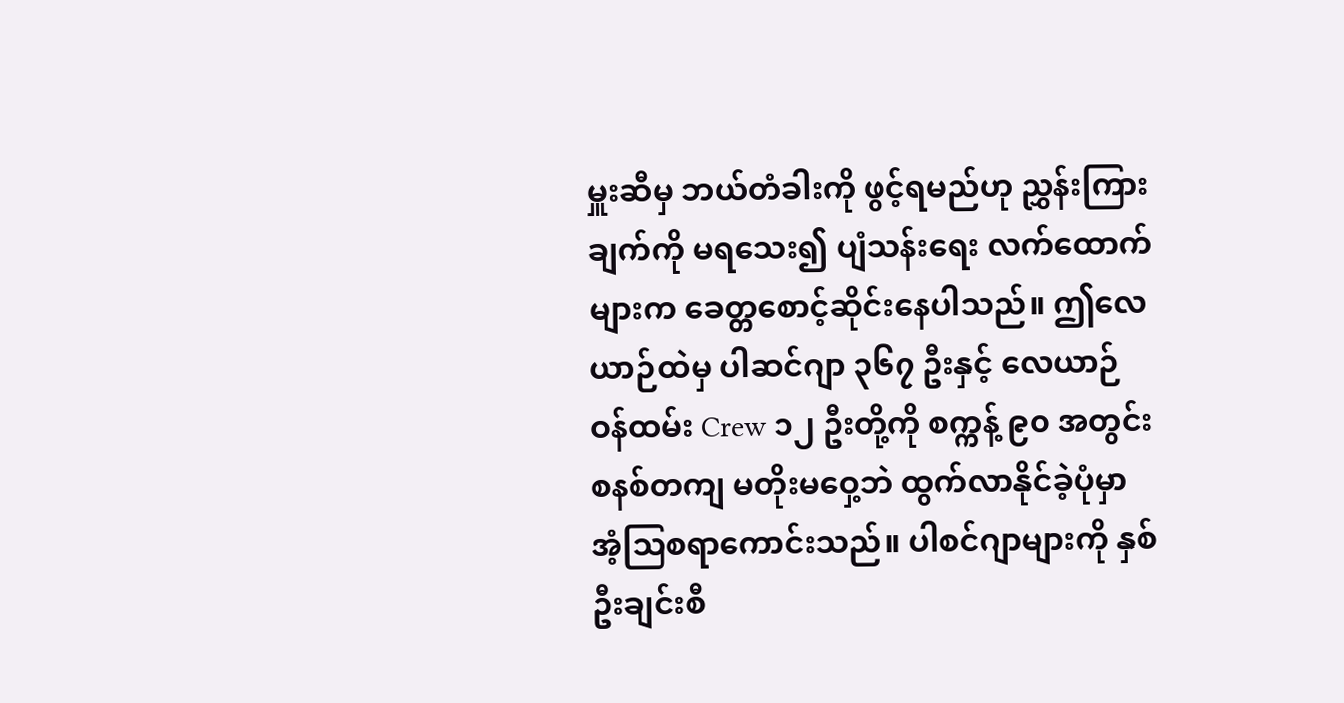မှူးဆီမှ ဘယ်တံခါးကို ဖွင့်ရမည်ဟု ညွှန်းကြားချက်ကို မရသေး၍ ပျံသန်းရေး လက်ထောက်များက ခေတ္တစောင့်ဆိုင်းနေပါသည်။ ဤလေယာဉ်ထဲမှ ပါဆင်ဂျာ ၃၆၇ ဦးနှင့် လေယာဉ်ဝန်ထမ်း Crew ၁၂ ဦးတို့ကို စက္ကန့် ၉၀ အတွင်း စနစ်တကျ မတိုးမဝှေ့ဘဲ ထွက်လာနိုင်ခဲ့ပုံမှာ အံ့သြစရာကောင်းသည်။ ပါစင်ဂျာများကို နှစ်ဦးချင်းစီ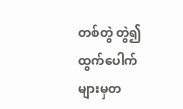တစ်တွဲ တွဲ၍ ထွက်ပေါက်များမှတ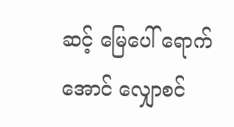ဆင့် မြေပေါ် ရောက်အောင် လျှောစင်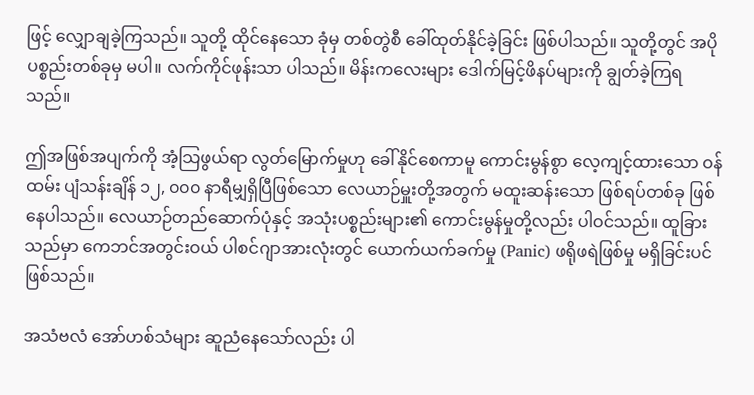ဖြင့် လျှောချခဲ့ကြသည်။ သူတို့ ထိုင်နေသော ခုံမှ တစ်တွဲစီ ခေါ်ထုတ်နိုင်ခဲ့ခြင်း ဖြစ်ပါသည်။ သူတို့တွင် အပိုပစ္စည်းတစ်ခုမှ မပါ။ လက်ကိုင်ဖုန်းသာ ပါသည်။ မိန်းကလေးများ ဒေါက်မြင့်ဖိနပ်များကို ချွတ်ခဲ့ကြရသည်။

ဤအဖြစ်အပျက်ကို အံ့သြဖွယ်ရာ လွတ်မြောက်မှုဟု ခေါ်နိုင်စေကာမူ ကောင်းမွန်စွာ လေ့ကျင့်ထားသော ဝန်ထမ်း ပျံသန်းချိန် ၁၂, ၀၀၀ နာရီမျှရှိပြီဖြစ်သော လေယာဉ်မှူးတို့အတွက် မထူးဆန်းသော ဖြစ်ရပ်တစ်ခု ဖြစ်နေပါသည်။ လေယာဉ်တည်ဆောက်ပုံနှင့် အသုံးပစ္စည်းများ၏ ကောင်းမွန်မှုတို့လည်း ပါဝင်သည်။ ထူခြားသည်မှာ ကေဘင်အတွင်းဝယ် ပါစင်ဂျာအားလုံးတွင် ယောက်ယက်ခက်မှု (Panic) ဖရိုဖရဲဖြစ်မှု မရှိခြင်းပင် ဖြစ်သည်။

အသံဗလံ အော်ဟစ်သံများ ဆူညံနေသော်လည်း ပါ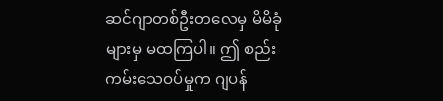ဆင်ဂျာတစ်ဦးတလေမှ မိမိခုံများမှ မထကြပါ။ ဤ စည်းကမ်းသေဝပ်မှုက ဂျပန်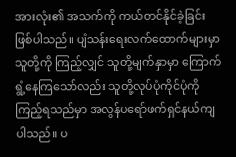အားလုံး၏ အသက်ကို ကယ်တင်နိုင်ခဲ့ခြင်း ဖြစ်ပါသည်။ ပျံသန်းရေးလက်ထောက်များမှာ သူတို့ကို ကြည့်လျှင် သူတို့မျက်နှာမှာ ကြောက်ရွံ့နေကြသော်လည်း သူတို့လုပ်ပုံကိုင်ပုံကို ကြည့်ရသည်မှာ အလွန်ပရော်ဖက်ရှင်နယ်ကျပါသည်။ ပ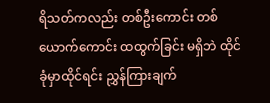ရိသတ်ကလည်း တစ်ဦးကောင်း တစ်ယောက်ကောင်း ထထွက်ခြင်း မရှိဘဲ ထိုင်ခုံမှာထိုင်ရင်း ညွှန်ကြားချက်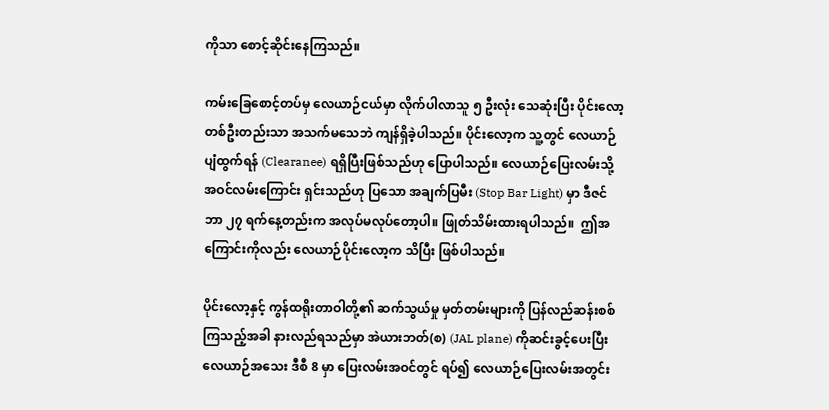ကိုသာ စောင့်ဆိုင်းနေကြသည်။

ကမ်းခြေစောင့်တပ်မှ လေယာဉ်ငယ်မှာ လိုက်ပါလာသူ ၅ ဦးလုံး သေဆုံးပြီး ပိုင်းလော့တစ်ဦးတည်းသာ အသက်မသေဘဲ ကျန်ရှိခဲ့ပါသည်။ ပိုင်းလော့က သူ့တွင် လေယာဉ်ပျံထွက်ရန် (Clearanee) ရရှိပြီးဖြစ်သည်ဟု ပြောပါသည်။ လေယာဉ်ပြေးလမ်းသို့ အဝင်လမ်းကြောင်း ရှင်းသည်ဟု ပြသော အချက်ပြမီး (Stop Bar Light) မှာ ဒီဇင်ဘာ ၂၇ ရက်နေ့တည်းက အလုပ်မလုပ်တော့ပါ။ ဖြုတ်သိမ်းထားရပါသည်။  ဤအကြောင်းကိုလည်း လေယာဉ်ပိုင်းလော့က သိပြီး ဖြစ်ပါသည်။

ပိုင်းလော့နှင့် ကွန်ထရိုးတာဝါတို့၏ ဆက်သွယ်မှု မှတ်တမ်းများကို ပြန်လည်ဆန်းစစ်ကြသည့်အခါ နားလည်ရသည်မှာ အဲယားဘတ်(စ) (JAL plane) ကိုဆင်းခွင့်ပေးပြီး လေယာဉ်အသေး ဒီစီ 8 မှာ ပြေးလမ်းအဝင်တွင် ရပ်၍ လေယာဉ်ပြေးလမ်းအတွင်း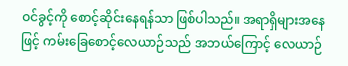ဝင်ခွင့်ကို စောင့်ဆိုင်းနေရန်သာ ဖြစ်ပါသည်။ အရာရှိများအနေဖြင့် ကမ်းခြေစောင့်လေယာဉ်သည် အဘယ်ကြောင့် လေယာဉ်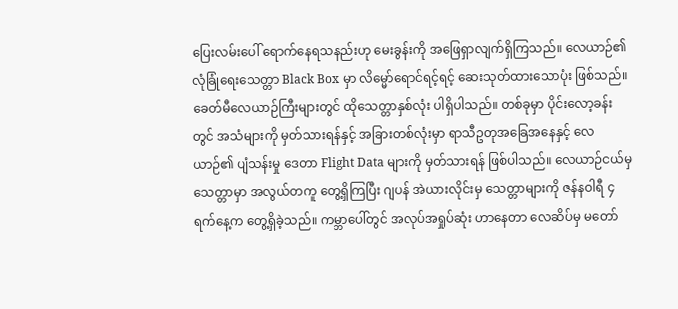ပြေးလမ်းပေါ် ရောက်နေရသနည်းဟု မေးခွန်းကို အဖြေရှာလျက်ရှိကြသည်။ လေယာဉ်၏ လုံခြုံရေးသေတ္တာ Black Box မှာ လိမ္မော်ရောင်ရင့်ရင့် ဆေးသုတ်ထားသောပုံး ဖြစ်သည်။ ခေတ်မီလေယာဉ်ကြီးများတွင် ထိုသေတ္တာနှစ်လုံး ပါရှိပါသည်။ တစ်ခုမှာ ပိုင်းလော့ခန်းတွင် အသံများကို မှတ်သားရန်နှင့် အခြားတစ်လုံးမှာ ရာသီဥတုအခြေအနေနှင့် လေယာဉ်၏ ပျံသန်းမှု ဒေတာ Flight Data များကို မှတ်သားရန် ဖြစ်ပါသည်။ လေယာဉ်ငယ်မှ သေတ္တာမှာ အလွယ်တကူ တွေ့ရှိကြပြီး ဂျပန် အဲယားလိုင်းမှ သေတ္တာများကို ဇန်နဝါရီ ၄ ရက်နေ့က တွေ့ရှိခဲ့သည်။ ကမ္ဘာပေါ်တွင် အလုပ်အရှုပ်ဆုံး ဟာနေတာ လေဆိပ်မှ မတော်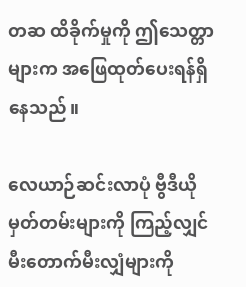တဆ ထိခိုက်မှုကို ဤသေတ္တာများက အဖြေထုတ်ပေးရန်ရှိနေသည်။

လေယာဉ်ဆင်းလာပုံ ဗွီဒီယိုမှတ်တမ်းများကို ကြည့်လျှင် မီးတောက်မီးလျှံများကို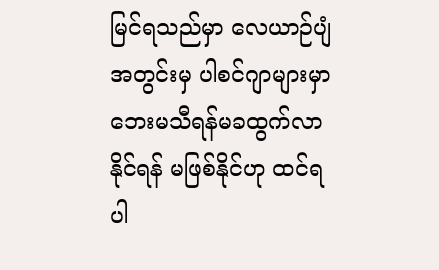မြင်ရသည်မှာ လေယာဉ်ပျံအတွင်းမှ ပါစင်ဂျာများမှာ ဘေးမသီရန်မခထွက်လာနိုင်ရန် မဖြစ်နိုင်ဟု ထင်ရပါ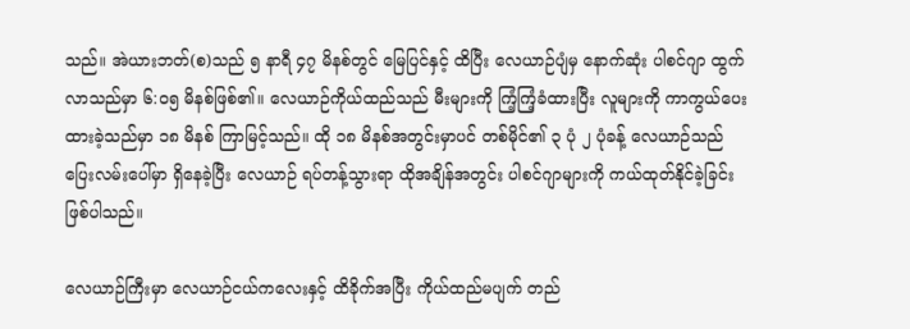သည်။ အဲယားဘတ်(စ)သည် ၅ နာရီ ၄၇ မိနစ်တွင် မြေပြင်နှင့် ထိပြီး လေယာဉ်ပျံမှ နောက်ဆုံး ပါစင်ဂျာ ထွက်လာသည်မှာ ၆:၀၅ မိနစ်ဖြစ်၏။ လေယာဉ်ကိုယ်ထည်သည် မီးများကို ကြံ့ကြံ့ခံထားပြီး လူများကို ကာကွယ်ပေးထားခဲ့သည်မှာ ၁၈ မိနစ် ကြာမြင့်သည်။ ထို ၁၈ မိနစ်အတွင်းမှာပင် တစ်မိုင်၏ ၃ ပုံ ၂ ပုံခန့် လေယာဉ်သည် ပြေးလမ်းပေါ်မှာ ရှိနေခဲ့ပြီး လေယာဉ် ရပ်တန့်သွားရာ ထိုအချိန်အတွင်း ပါစင်ဂျာများကို ကယ်ထုတ်နိုင်ခဲ့ခြင်း ဖြစ်ပါသည်။

လေယာဉ်ကြီးမှာ လေယာဉ်ငယ်ကလေးနှင့် ထိခိုက်အပြီး ကိုယ်ထည်မပျက် တည်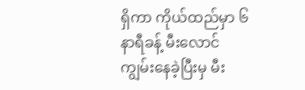ရှိကာ ကိုယ်ထည်မှာ ၆ နာရီခန့် မီးလောင်ကျွမ်းနေခဲ့ပြီးမှ မီး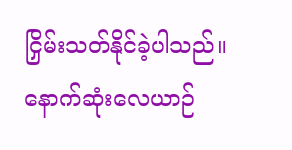ငြှိမ်းသတ်နိုင်ခဲ့ပါသည်။ နောက်ဆုံးလေယာဉ်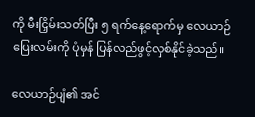ကို မီးငြှိမ်းသတ်ပြီး ၅ ရက်နေ့ရောက်မှ လေယာဉ်ပြေးလမ်းကို ပုံမှန် ပြန်လည်ဖွင့်လှစ်နိုင်ခဲ့သည်။

လေယာဉ်ပျံ၏ အင်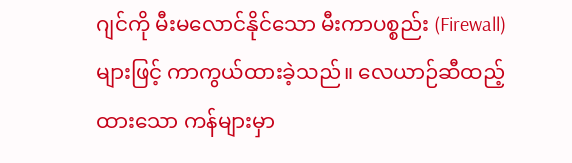ဂျင်ကို မီးမလောင်နိုင်သော မီးကာပစ္စည်း (Firewall) များဖြင့် ကာကွယ်ထားခဲ့သည်။ လေယာဉ်ဆီထည့်ထားသော ကန်များမှာ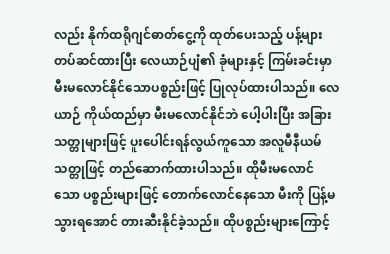လည်း နိုက်ထရိုဂျင်ဓာတ်ငွေ့ကို ထုတ်ပေးသည့် ပန့်များ တပ်ဆင်ထားပြီး လေယာဉ်ပျံ၏ ခုံများနှင့် ကြမ်းခင်းမှာ မီးမလောင်နိုင်သောပစ္စည်းဖြင့် ပြုလုပ်ထားပါသည်။ လေယာဉ် ကိုယ်ထည်မှာ မီးမလောင်နိုင်ဘဲ ပေါ့ပါးပြီး အခြားသတ္တုများဖြင့် ပူးပေါင်းရန်လွယ်ကူသော အလူမီနီယမ်သတ္တုဖြင့် တည်ဆောက်ထားပါသည်။ ထိုမီးမလောင်သော ပစ္စည်းများဖြင့် တောက်လောင်နေသော မီးကို ပြန့်မသွားရအောင် တားဆီးနိုင်ခဲ့သည်။ ထိုပစ္စည်းများကြောင့်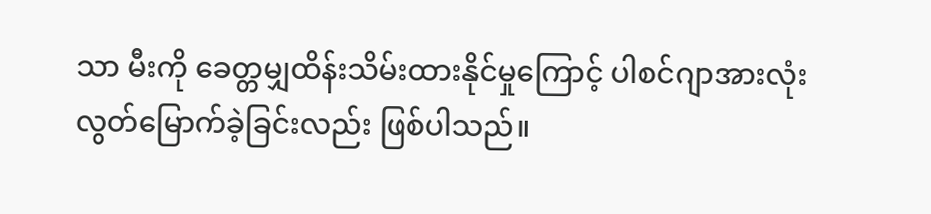သာ မီးကို ခေတ္တမျှထိန်းသိမ်းထားနိုင်မှုကြောင့် ပါစင်ဂျာအားလုံး လွတ်မြောက်ခဲ့ခြင်းလည်း ဖြစ်ပါသည်။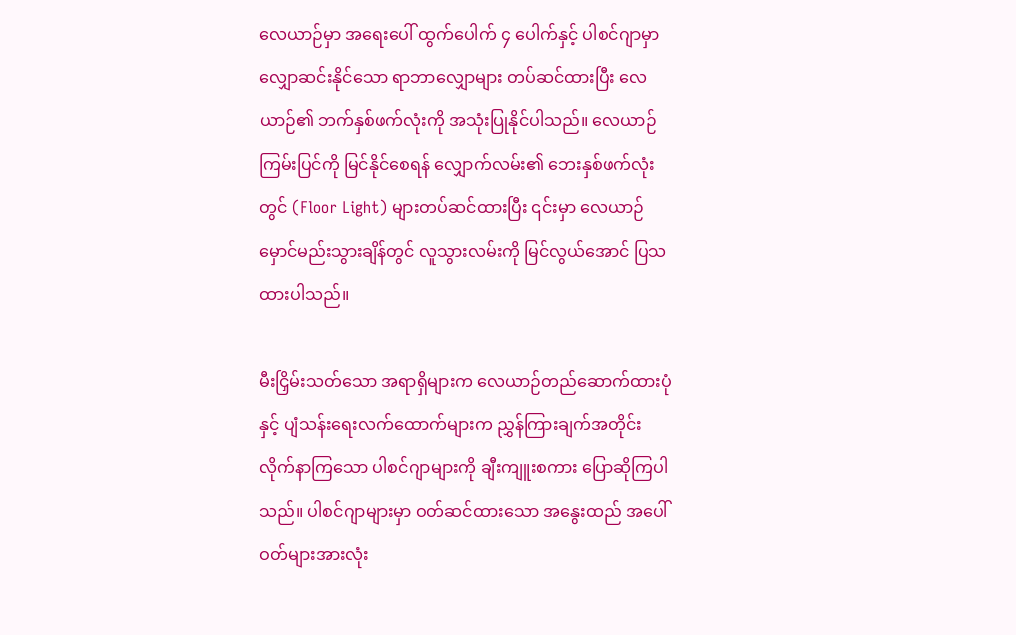လေယာဉ်မှာ အရေးပေါ် ထွက်ပေါက် ၄ ပေါက်နှင့် ပါစင်ဂျာမှာ လျှောဆင်းနိုင်သော ရာဘာလျှောများ တပ်ဆင်ထားပြီး လေယာဉ်၏ ဘက်နှစ်ဖက်လုံးကို အသုံးပြုနိုင်ပါသည်။ လေယာဉ်ကြမ်းပြင်ကို မြင်နိုင်စေရန် လျှောက်လမ်း၏ ဘေးနှစ်ဖက်လုံးတွင် (Floor Light) များတပ်ဆင်ထားပြီး ၎င်းမှာ လေယာဉ် မှောင်မည်းသွားချိန်တွင် လူသွားလမ်းကို မြင်လွယ်အောင် ပြသထားပါသည်။

မီးငြှိမ်းသတ်သော အရာရှိများက လေယာဉ်တည်ဆောက်ထားပုံနှင့် ပျံသန်းရေးလက်ထောက်များက ညွှန်ကြားချက်အတိုင်း လိုက်နာကြသော ပါစင်ဂျာများကို ချီးကျူးစကား ပြောဆိုကြပါသည်။ ပါစင်ဂျာများမှာ ဝတ်ဆင်ထားသော အနွေးထည် အပေါ်ဝတ်များအားလုံး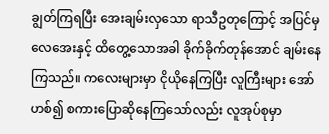ချွတ်ကြရပြီး အေးချမ်းလှသော ရာသီဥတုကြောင့် အပြင်မှ လေအေးနှင့် ထိတွေ့သောအခါ ခိုက်ခိုက်တုန်အောင် ချမ်းနေကြသည်။ ကလေးများမှာ ငိုယိုနေကြပြီး လူကြီးများ အော်ဟစ်၍ စကားပြောဆိုနေကြသော်လည်း လူအုပ်စုမှာ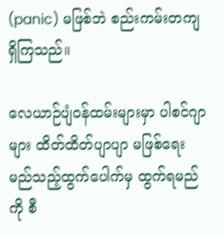(panic) မဖြစ်ဘဲ စည်းကမ်းတကျ ရှိကြသည်။

လေယာဉ်ပျံဝန်ထမ်းများမှာ ပါစင်ဂျာများ ထိတ်ထိတ်ပျာပျာ မဖြစ်ရေး မည်သည့်ထွက်ပေါက်မှ ထွက်ရမည်ကို စီ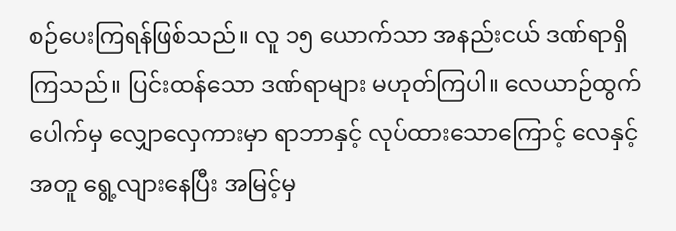စဉ်ပေးကြရန်ဖြစ်သည်။ လူ ၁၅ ယောက်သာ အနည်းငယ် ဒဏ်ရာရှိကြသည်။ ပြင်းထန်သော ဒဏ်ရာများ မဟုတ်ကြပါ။ လေယာဉ်ထွက်ပေါက်မှ လျှောလှေကားမှာ ရာဘာနှင့် လုပ်ထားသောကြောင့် လေနှင့်အတူ ရွေ့လျားနေပြီး အမြင့်မှ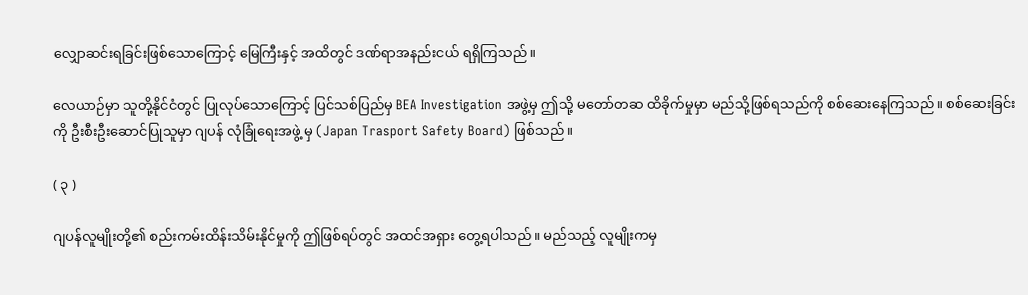လျှောဆင်းရခြင်းဖြစ်သောကြောင့် မြေကြီးနှင့် အထိတွင် ဒဏ်ရာအနည်းငယ် ရရှိကြသည်။

လေယာဉ်မှာ သူတို့နိုင်ငံတွင် ပြုလုပ်သောကြောင့် ပြင်သစ်ပြည်မှ BEA Investigation အဖွဲ့မှ ဤသို့ မတော်တဆ ထိခိုက်မှုမှာ မည်သို့ဖြစ်ရသည်ကို စစ်ဆေးနေကြသည်။ စစ်ဆေးခြင်းကို ဦးစီးဦးဆောင်ပြုသူမှာ ဂျပန် လုံခြုံရေးအဖွဲ့ မှ (Japan Trasport Safety Board) ဖြစ်သည်။

( ၃ )

ဂျပန်လူမျိုးတို့၏ စည်းကမ်းထိန်းသိမ်းနိုင်မှုကို ဤဖြစ်ရပ်တွင် အထင်အရှား တွေ့ရပါသည်။ မည်သည့် လူမျိုးကမှ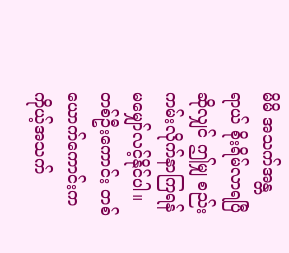မိမိ အသက်အန္တရာယ် စိုးရိမ်လာရပြီဆိုလျှင် ဤမျှ စည်းကမ်းလိုက်နာကြရန် မမျှော်လင့်နိုင်ပါ။ တစ်ဦးကောင်း တစ်ယောက်ကောင်းက ကိုယ့်အသက်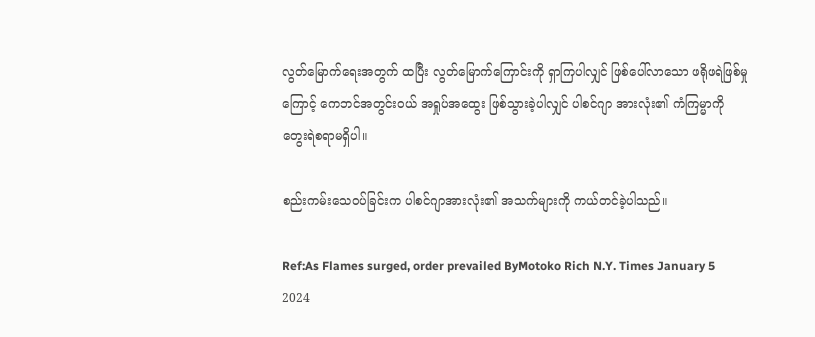လွတ်မြောက်ရေးအတွက် ထပြီး လွတ်မြောက်ကြောင်းကို ရှာကြပါလျှင် ဖြစ်ပေါ်လာသော ဖရိုဖရဲဖြစ်မှုကြောင့် ကေဘင်အတွင်းဝယ် အရှုပ်အထွေး ဖြစ်သွားခဲ့ပါလျှင် ပါစင်ဂျာ အားလုံး၏ ကံကြမ္မာကို တွေးရဲစရာမရှိပါ။

စည်းကမ်းသေဝပ်ခြင်းက ပါစင်ဂျာအားလုံး၏ အသက်များကို ကယ်တင်ခဲ့ပါသည်။

Ref:As Flames surged, order prevailed ByMotoko Rich N.Y. Times January 5 2024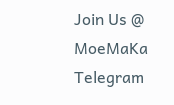Join Us @ MoeMaKa Telegram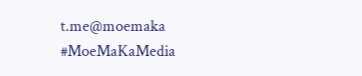t.me@moemaka
#MoeMaKaMedia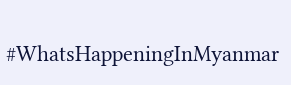#WhatsHappeningInMyanmar